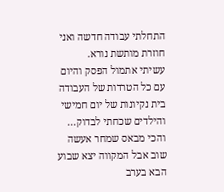התחלתי עבודה חדשה ואני חוזרת מותשת נורא.
עשיתי אתמול הפסק והיום עם כל הטרדות של העבודה בית נקיונות של יום חמישי והילדים שכחתי לבדוק...
והכי מבאס שמחר אעשה שוב אבל המקווה יצא שבוע הבא בערב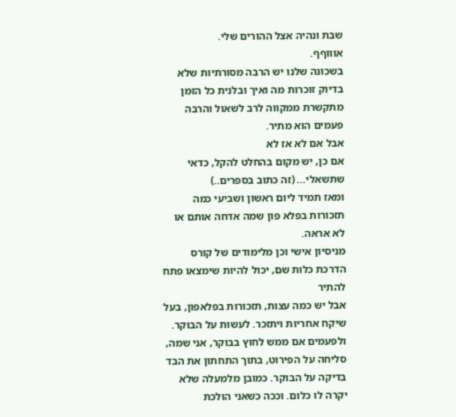שבת ונהיה אצל ההורים שלי.
אוווףף.
בשכונה שלנו יש הרבה מסורתיות שלא בדיוק זוכרות מה ואיך ובלנית כל הזמן מתקשרת ממקווה לרב לשאול והרבה פעמים הוא מתיר.
אבל אם לא אז לא
אם כן, יש מקום בהחלט להקל, כדאי שתשאלי... (זה כתוב בספרים..)
ומאז תמיד ליום ראשון ושביעי כמה תזכורות בפלא פון שמה אדחה אותם או לא אראה.
מניסיון אישי וכן מלימודים של קורס הדרכת כלות שם, יכול להיות שימצאו פתח להתיר
אבל יש כמה עצות, תזכורות בפלאפון, בעל שיקח אחריות ויתזכר. לעשות על הבוקר. ולפעמים אם ממש לחוץ בבוקר, אני שמה, סליחה על הפירוט, בתוך התחתון את הבד בדיקה על הבוקר. כמובן מלמעלה שלא יקרה לו כלום. וככה כשאני הולכת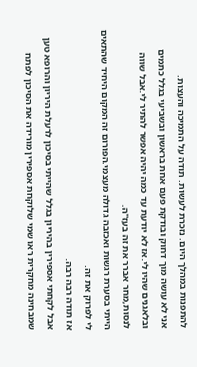להתפנות במהלך היום. נזכרת לעשות. תודה על התמיכה והעצות.
אני לא עושה מוך דחוק ובודקת פעם אחת בראשון ובשביעי בגלל כתמים ובלאגנים שהיו לי.אז לא יודעת עד כמה יהיה אפשר להתיר לי.אבל שווה לנסות,מחר אברר את זה בעז''ה.
הייתי בסערת רגשות ואכזבה גדולה מעצמי.הפורום זה המקום היחיד שהתאים לי לפרוק את זה.
אז תודה רבה רבה.
אבל לקחתי אספירין בהיריון בגלל שהייתי בסיכון לרעלת היריון והרופא טען שמבחינה מחקרית ראו שמי שלוקחת אספירין מורידה את הסיכון לפתח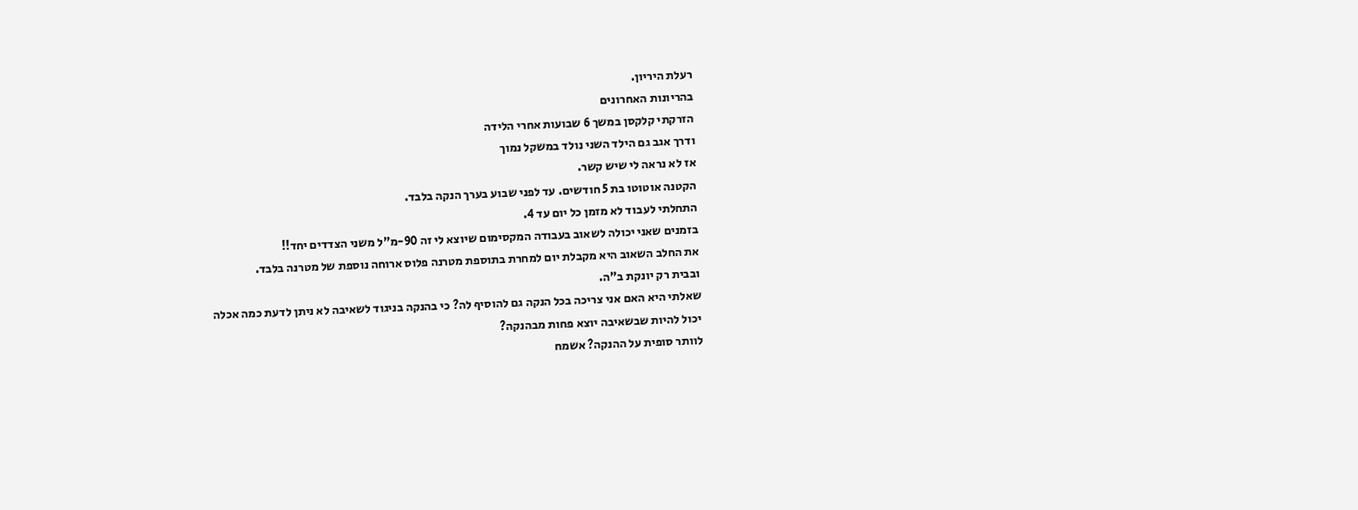רעלת היריון.
בהריונות האחרונים
הזרקתי קלקסן במשך 6 שבועות אחרי הלידה
ודרך אגב גם הילד השני נולד במשקל נמוך
אז לא נראה לי שיש קשר.
הקטנה אוטוטו בת 5 חודשים. עד לפני שבוע בערך הנקה בלבד.
התחלתי לעבוד לא מזמן כל יום עד 4.
בזמנים שאני יכולה לשאוב בעבודה המקסימום שיוצא לי זה 90-מ"ל משני הצדדים יחד!!
את החלב השאוב היא מקבלת יום למחרת בתוספת מטרנה פלוס ארוחה נוספת של מטרנה בלבד.
ובבית רק יונקת ב"ה.
שאלתי היא האם אני צריכה בכל הנקה גם להוסיף לה? כי בהנקה בניגוד לשאיבה לא ניתן לדעת כמה אכלה
יכול להיות שבשאיבה יוצא פחות מבהנקה?
לוותר סופית על ההנקה? אשמח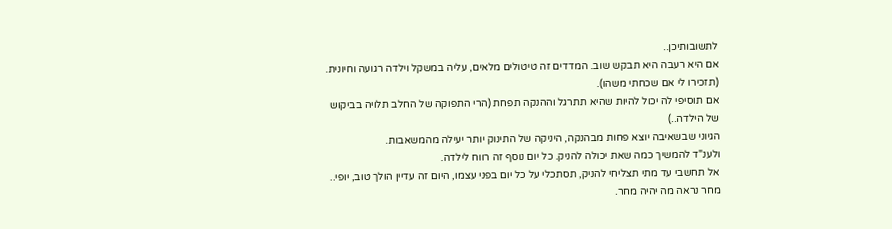לתשובותיכן..
אם היא רעבה היא תבקש שוב. המדדים זה טיטולים מלאים, עליה במשקל וילדה רגועה וחיונית. (תזכירו לי אם שכחתי משהו).
אם תוסיפי לה יכול להיות שהיא תתרגל וההנקה תפחת (הרי התפוקה של החלב תלויה בביקוש של הילדה..)
הגיוני שבשאיבה יוצא פחות מבהנקה, היניקה של התינוק יותר יעילה מהמשאבות.
ולענ"ד להמשיך כמה שאת יכולה להניק. כל יום נוסף זה רווח לילדה.
אל תחשבי עד מתי תצליחי להניק, תסתכלי על כל יום בפני עצמו, היום זה עדיין הולך טוב, יופי.. מחר נראה מה יהיה מחר.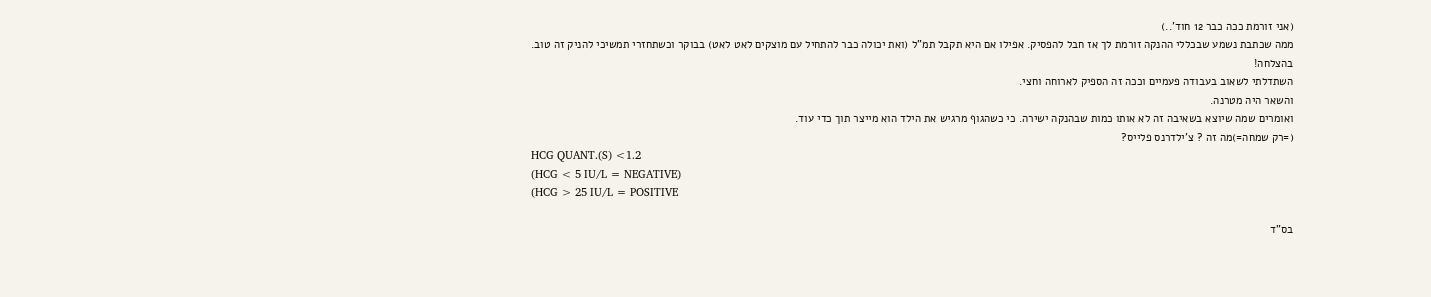(אני זורמת ככה כבר 12 חוד'..)
ממה שכתבת נשמע שבכללי ההנקה זורמת לך אז חבל להפסיק. אפילו אם היא תקבל תמ"ל (ואת יכולה כבר להתחיל עם מוצקים לאט לאט) בבוקר וכשתחזרי תמשיכי להניק זה טוב.
בהצלחה!
השתדלתי לשאוב בעבודה פעמיים וככה זה הספיק לארוחה וחצי.
והשאר היה מטרנה.
ואומרים שמה שיוצא בשאיבה זה לא אותו כמות שבהנקה ישירה. כי כשהגוף מרגיש את הילד הוא מייצר תוך כדי עוד.
(=רק שמחה=)מה זה ? צ'ילדרנס פלייס?
HCG QUANT.(S) <1.2
(HCG < 5 IU/L = NEGATIVE)
(HCG > 25 IU/L = POSITIVE

בס"ד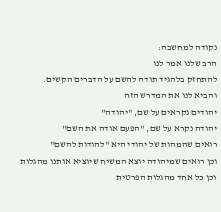נקודה למחשבה:
הרב שלנו אמר לנו
להתחזק בלהגיד תודה להשם על הדברים הקשים.
והביא לנו את המדרש הזה
יהודים נקראים על שם, "יהודה"
יהודה נקרא על שם, "הפעם אודה את השם"
רואים שהמהות של יהודי היא "להודות להשם"
וכן רואים שמיהודה יוצא המשיח שיוציא אותנו מהגלות
וכן כל אחד מהגלות הפרטית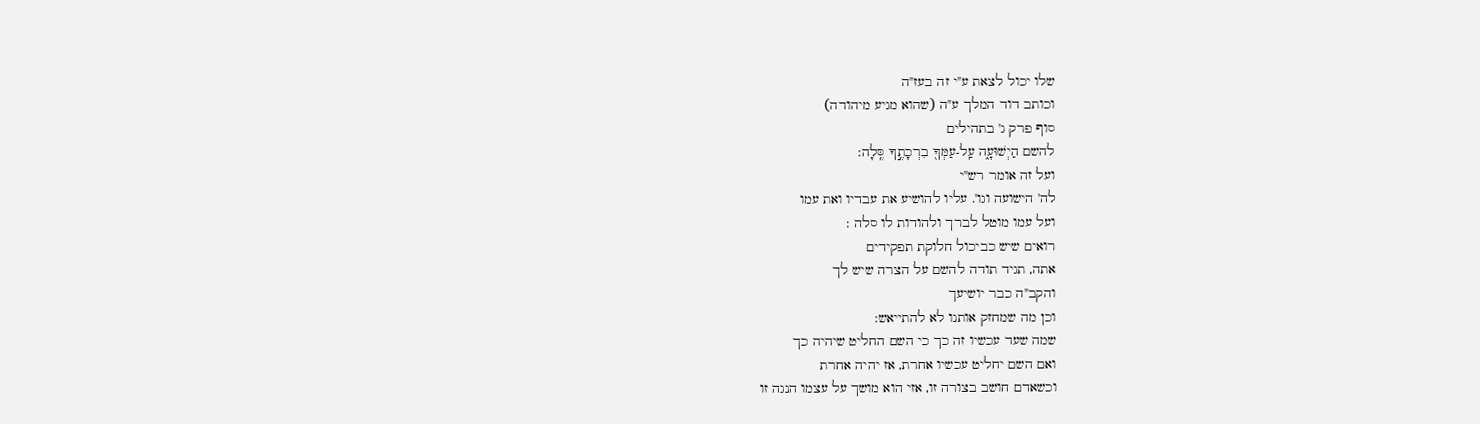שלו יכול לצאת ע"י זה בעז"ה
וכותב דוד המלך ע"ה (שהוא מגיע מיהודה)
סוף פרק ג' בתהילים
להשם הַיְשׁוּעָ֑ה עַֽל-עַמְּךָ֖ בִרְכָתֶ֣ךָ סֶּֽלָה:
ועל זה אומר רש"י
לה' הישועה וגו'. עליו להושיע את עבדיו ואת עמו
ועל עמו מוטל לברך ולהודות לו סלה :
רואים שיש כביכול חלוקת תפקידים
אתה, תגיד תודה להשם על הצרה שיש לך
והקב"ה כבר יושיעך
וכן מה שמחזק אותנו לא להתייאש:
שמה שעד עכשיו זה כך כי השם החליט שיהיה כך
ואם השם יחליט עכשיו אחרת, אז יהיה אחרת
וכשאדם חושב בצורה זו, אזי הוא מושך על עצמו הנגה זו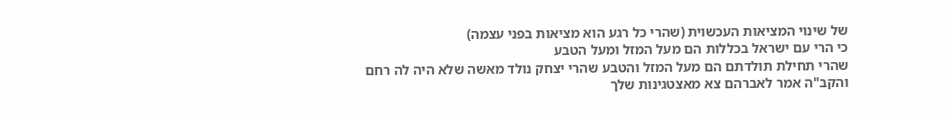של שינוי המציאות העכשוית (שהרי כל רגע הוא מציאות בפני עצמה)
כי הרי עם ישראל בכללות הם מעל המזל ומעל הטבע
שהרי תחילת תולדתם הם מעל המזל והטבע שהרי יצחק נולד מאשה שלא היה לה רחם
והקב"ה אמר לאברהם צא מאצטגינות שלך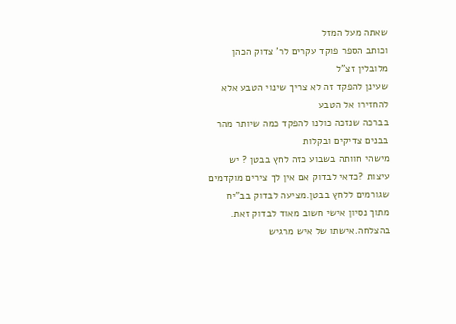שאתה מעל המזל
וכותב הספר פוקד עקרים לר' צדוק הכהן מלובלין זצ"ל
שעינן להפקד זה לא צריך שינוי הטבע אלא להחזירו אל הטבע
בברכה שנזכה כולנו להפקד כמה שיותר מהר בבנים צדיקים ובקלות
מישהי חוותה בשבוע כזה לחץ בבטן ? יש עיצות ?כדאי לבדוק אם אין לך צירים מוקדמים שגורמים ללחץ בבטן.מציעה לבדוק בב"יח מתוך נסיון אישי חשוב מאוד לבדוק זאת. בהצלחה.אישתו של איש מרגיש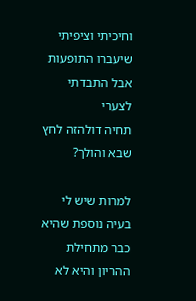וחיכיתי וציפיתי שיעברו התופעות אבל התבדתי לצערי
תחיה דולהזה לחץ שבא והולך?

למרות שיש לי בעיה נוספת שהיא כבר מתחילת ההריון והיא לא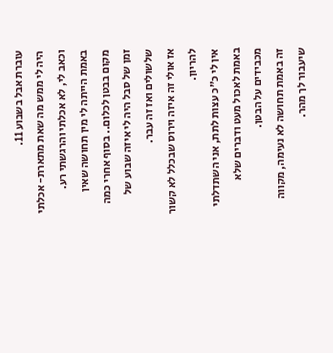עוברת אבל בשבוע 11.
היה לי ממש מה שאת מתארת- אכלתי וכאב לי, לא אכלתי והרגשתי רע. באמת הייתה לי מין תחושה שאין מקום בבטן לכלום.. בסוף אחרי כמה זמן של סבל היה לי איזה שבוע של שלשולים ואז זה עבר.
אז אולי זה איזה וירוס שבכלל לא קשור להריון.
אין לי כ"כ עצות לתת, אני השתדלתי באמת לאכול מעט ודברים שלא מכבידים על הבטן.
זה באמת תחושה לא נעימה, מקווה שיעבור לך מהר.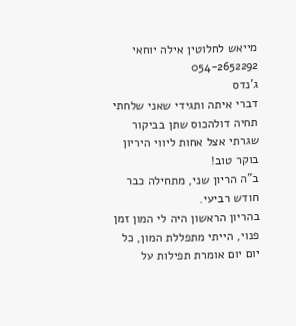מייאש לחלוטין אילה יוחאי 054-2652292
ג'נדס
דברי איתה ותגידי שאני שלחתי
תחיה דולהכוס שתן בביקור שגרתי אצל אחות ליווי היריון
בוקר טוב!
ב"ה הריון שני, מתחילה כבר חודש רביעי.
בהריון הראשון היה לי המון זמן פנוי, הייתי מתפללת המון, כל יום יום אומרת תפילות על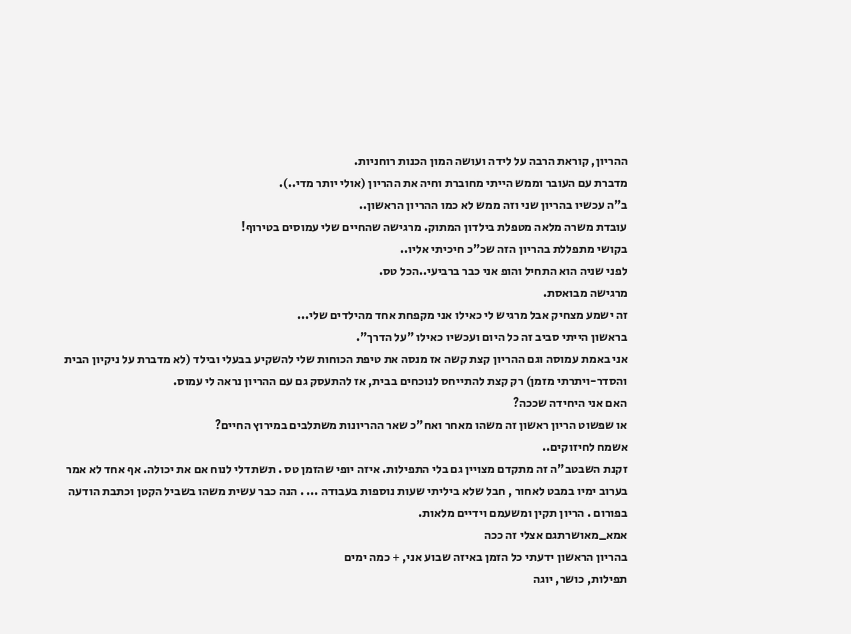ההריון, קוראת הרבה על לידה ועושה המון הכנות רוחניות.
מדברת עם העובר וממש הייתי מחוברת וחיה את ההריון (אולי יותר מדי..).
ב"ה עכשיו בהריון שני וזה ממש לא כמו ההריון הראשון..
עובדת משרה מלאה מטפלת בילדון המתוק. מרגישה שהחיים שלי עמוסים בטירוף!
בקושי מתפללת בהריון הזה שכ"כ חיכיתי אליו..
לפני שניה הוא התחיל והופ אני כבר ברביעי..הכל טס.
מרגישה מבואסת.
זה ישמע מצחיק אבל מרגיש לי כאילו אני מקפחת אחד מהילדים שלי...
בראשון הייתי סביב זה כל היום ועכשיו כאילו "על הדרך".
אני באמת עמוסה וגם ההריון קצת קשה אז מנסה את טיפת הכוחות שלי להשקיע בבעלי ובילד (לא מדברת על ניקיון הבית והסדר-ויתרתי מזמן) רק קצת להתייחס לנוכחים בבית, אז להתעסק גם עם ההריון נראה לי עמוס.
האם אני היחידה שככה?
או שפשוט הריון ראשון זה משהו מאחר ואח"כ שאר ההריונות משתלבים במירוץ החיים?
אשמח לחיזוקים..
זקנת השבטב"ה זה מתקדם מצויין גם בלי התפילות. איזה יופי שהזמן טס . תשתדלי לנוח אם את יכולה. אף אחד לא אמר בערוב ימיו במבט לאחור , חבל שלא ביליתי שעות נוספות בעבודה ... . הנה כבר עשית משהו בשביל הקטן וכתבת הודעה בפורום . הריון תקין ומשעמם וידיים מלאות.
אמא_מאושרתגם אצלי זה ככה
בהריון הראשון ידעתי כל הזמן באיזה שבוע אני, + כמה ימים
תפילות, כושר, יוגה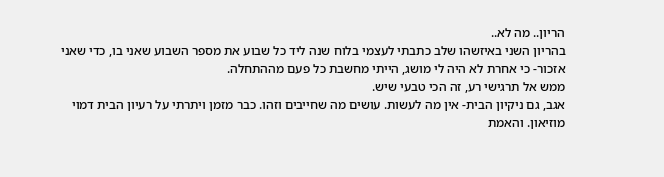הריון.. מה לא..
בהריון השני באיזשהו שלב כתבתי לעצמי בלוח שנה ליד כל שבוע את מספר השבוע שאני בו, כדי שאני אזכור- כי אחרת לא היה לי מושג, הייתי מחשבת כל פעם מההתחלה.
ממש אל תרגישי רע, זה הכי טבעי שיש.
אגב, גם ניקיון הבית- אין מה לעשות. עושים מה שחייבים וזהו. כבר מזמן ויתרתי על רעיון הבית דמוי מוזיאון. והאמת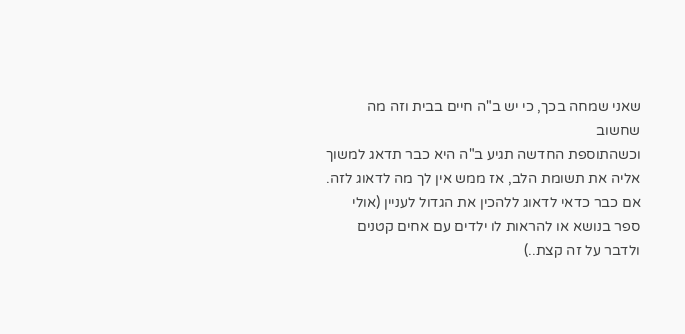שאני שמחה בכך, כי יש ב"ה חיים בבית וזה מה שחשוב
וכשהתוספת החדשה תגיע ב"ה היא כבר תדאג למשוך אליה את תשומת הלב, אז ממש אין לך מה לדאוג לזה. אם כבר כדאי לדאוג ללהכין את הגדול לעניין (אולי ספר בנושא או להראות לו ילדים עם אחים קטנים ולדבר על זה קצת..)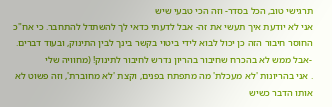תרגישי טוב, הכל בסדר- וזה הכי טבעי שיש
אני לא יודעת איך תעשי את זה- אבל לדעתי כדאי לך להשתדל להתחבר. כי אח"כ החוסר חיבור הזה כן יכול לבוא לידי ביטוי בקשר בינך לבין התינוק, ובעוד דברים.
-אבל ממש לא בהכרח שחיבור בהריון נדרש לחיבור לתינוק! (מחוויה שלי
. אני בהריונות 'לא מעכלת' מה מתפתח בפנים, וקצת 'לא מחוברת', וזה פשוט לא אותו הדבר כשיש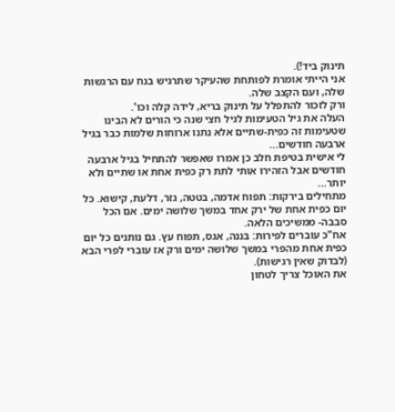תינוק ביד!).
אני הייתי אומרת לפותחת שהעיקר שתרגיש בנח עם הרגשות שלה, ועם הקצב שלה.
ורק לזכור להתפלל על תינוק בריא, לידה קלה וכו'.
העלה את גיל הטעימות לגיל חצי שנה כי הורים לא הבינו שטעימות זה כפית-שתיים אלא נתנו ארוחות שלמות כבר בגיל ארבעה חודשים...
לי אישית בטיפת חלב כן אמרו שאפשר להתחיל בגיל ארבעה חודשים אבל הזהירו אותי לתת רק כפית אחת או שתיים ולא יותר...
מתחילים בירקות: תפוח אדמה, בטטה, גזר, דלעת, קישוא. כל יום כפית אחת של ירק אחד במשך שלושה ימים. אם הכל סבבה- ממשיכים הלאה.
אח"כ עוברים לפירות: בננה, אגס, תפוח עץ. גם נותנים כל יום כפית אחת מהפרי במשך שלושה ימים ורק אז עוברי לפרי הבא (לבדוק שאין רגישות).
את האוכל צריך לטחון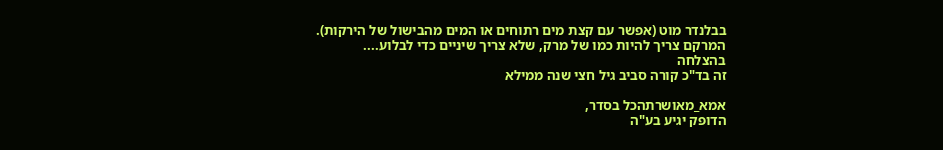בבלנדר מוט (אפשר עם קצת מים רתוחים או המים מהבישול של הירקות). המרקם צריך להיות כמו של מרק, שלא צריך שיניים כדי לבלוע....
בהצלחה
זה בד"כ קורה סביב גיל חצי שנה ממילא

אמא_מאושרתהכל בסדר,
הדופק יגיע בע"ה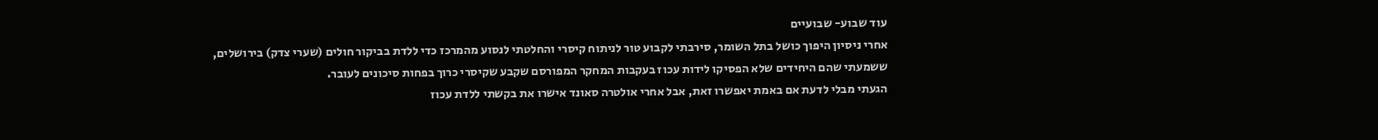עוד שבוע- שבועיים
אחרי ניסיון היפוך כושל בתל השומר, סירבתי לקבוע טור לניתוח קיסרי והחלטתי לנסוע מהמרכז כדי ללדת בביקור חולים (שערי צדק) בירושלים, ששמעתי שהם היחידים שלא הפסיקו לידות עכוז בעקבות המחקר המפורסם שקבע שקיסרי כרוך בפחות סיכונים לעובר.
הגעתי מבלי לדעת אם באמת יאפשרו זאת, אבל אחרי אולטרה סאונד אישרו את בקשתי ללדת עכוז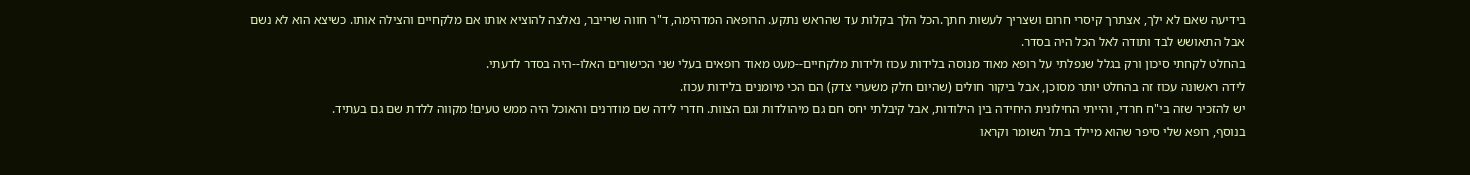בידיעה שאם לא ילך, אצתרך קיסרי חרום ושצריך לעשות חתך.הכל הלך בקלות עד שהראש נתקע. הרופאה המדהימה, ד"ר חווה שרייבר, נאלצה להוציא אותו אם מלקחיים והצילה אותו. כשיצא הוא לא נשם אבל התאושש לבד ותודה לאל הכל היה בסדר.
בהחלט לקחתי סיכון ורק בגלל שנפלתי על רופא מאוד מנוסה בלידות עכוז ולידות מלקחיים--מעט מאוד רופאים בעלי שני הכישורים האלו--היה בסדר לדעתי.
לידה ראשונה עכוז זה בהחלט יותר מסוכן, אבל ביקור חולים (שהיום חלק משערי צדק) הם הכי מיומנים בלידות עכוז.
יש להזכיר שזה בי"ח חרדי, והייתי החילונית היחידה בין הילודות, אבל קיבלתי יחס חם גם מיהולדות וגם הצוות. חדרי לידה שם מודרנים והאוכל היה ממש טעים! מקווה ללדת שם גם בעתיד.
בנוסף, רופא שלי סיפר שהוא מיילד בתל השומר וקראו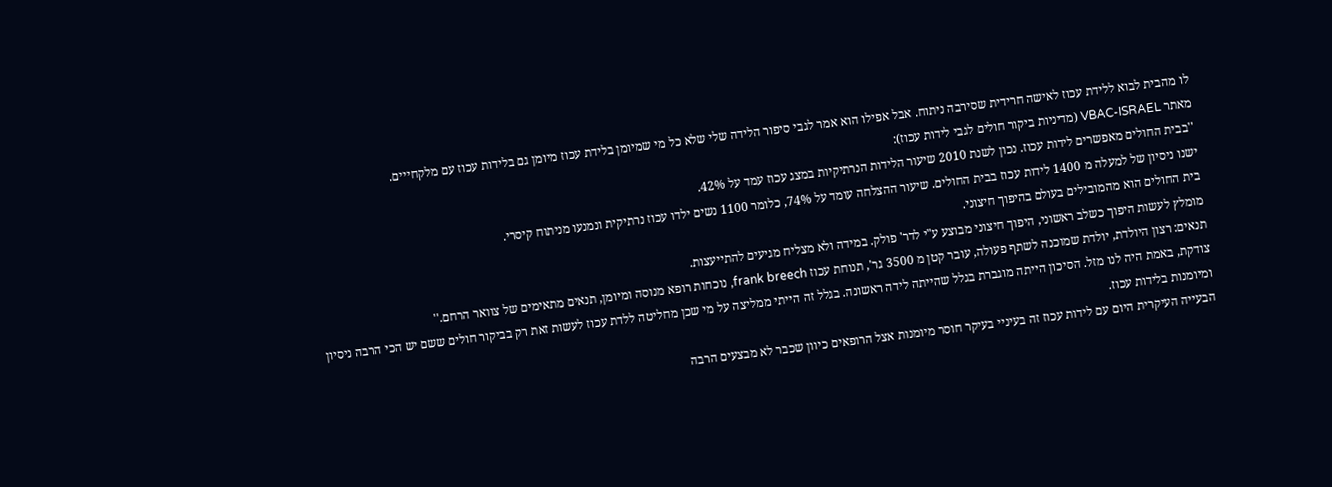לו מהבית לבוא ללידת עכוז לאישה חרידית שסירבה ניתוח. אבל אפילו הוא אמר לגבי סיפור הלידה שלי שלא כל מי שמיומן בלידת עכוז מיומן גם בלידות עכוז עם מלקחייים.
מאתר VBAC-ISRAEL (מדיניות ביקור חולים לגבי לידות עכוז):
''בבית החולים מאפשרים לידות עכוז. נכון לשנת 2010 שיעור הלידות הנרתיקיות במצג עכוז עמד על 42%.
ישנו ניסיון של למעלה מ 1400 לידות עכוז בבית החולים. שיעור ההצלחה עומד על 74%, כלומר 1100 נשים ילדו עכוז נרתיקית ונמנעו מניתוח קיסרי.
בית החולים הוא מהמובילים בעולם בהיפוך חיצוני.
מומלץ לעשות היפוך כשלב ראשוני, היפוך חיצוני מבוצע ע"י לדר' פולק. במידה ולא מצליח מגיעים להתייעצות.
תנאים: רצון היולדת, יולדת שמוכנה לשתף פעולה, עובר קטן מ 3500 גר', תנוחת עכוז frank breech, נוכחות רופא מנוסה ומיומן, תנאים מתאימים של צוואר הרחם.''
צודקת, באמת היה לנו מזל. הסיכון הייתה מוגברת בגלל שהייתה לידה ראשונה. בגלל זה הייתי ממליצה על מי שכן מחליטה ללדת עכוז לעשות זאת רק בביקור חולים ששם יש הכי הרבה ניסיון ומיומנות בלידות עכוז.
הבעייה העיקרית היום עם לידות עכוז זה בעיניי בעיקר חוסר מיומנות אצל הרופאים כיוון שכבר לא מבצעים הרבה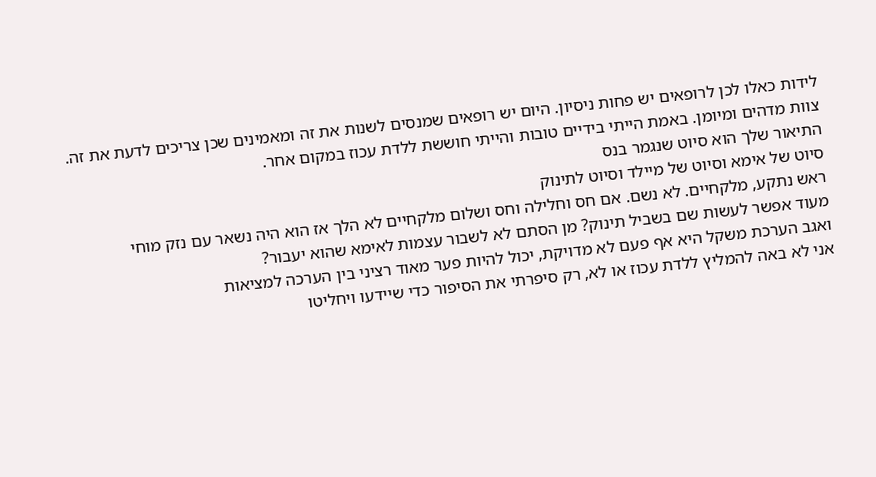לידות כאלו לכן לרופאים יש פחות ניסיון. היום יש רופאים שמנסים לשנות את זה ומאמינים שכן צריכים לדעת את זה.
צוות מדהים ומיומן. באמת הייתי בידיים טובות והייתי חוששת ללדת עכוז במקום אחר.
התיאור שלך הוא סיוט שנגמר בנס
סיוט של אימא וסיוט של מיילד וסיוט לתינוק
ראש נתקע, מלקחיים. לא נשם. אם חס וחלילה וחס ושלום מלקחיים לא הלך אז הוא היה נשאר עם נזק מוחי
מעוד אפשר לעשות שם בשביל תינוק? מן הסתם לא לשבור עצמות לאימא שהוא יעבור?
ואגב הערכת משקל היא אף פעם לא מדויקת, יכול להיות פער מאוד רציני בין הערכה למציאות
אני לא באה להמליץ ללדת עכוז או לא, רק סיפרתי את הסיפור כדי שיידעו ויחליטו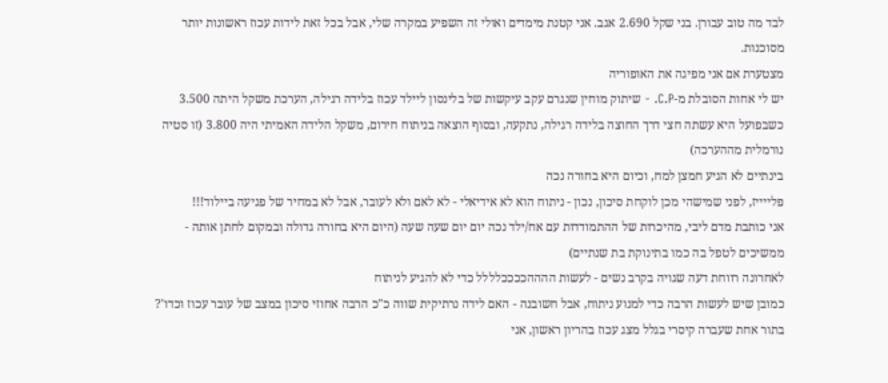לבד מה טוב עבורן. בני שקל 2.690 אגב. אני קטנת מימדים ואולי זה השפיע במקרה שלי, אבל בכל זאת לידות עכוז ראשונות יותר מסוכנות.
מצטערת אם אני מפיגה את האופוריה
יש לי אחות הסובלת מ-C.P. - שיתוק מוחין שנגרם עקב עיקשות של בלינסון ליילד עכוז בלידה רגילה, הערכת משקל היתה 3.500 כשבפועל היא עשתה חצי דרך החוצה בלידה רגילה, נתקעה, ובסוף הוצאה בניתוח חירום, משקל הלידה האמיתי היה 3.800 (זו סטיה נורמלית מההערכה)
בינתיים לא הגיע חמצן למח, וכיום היא בחורה נכה
פלייייז, לפני שמישהי מכן לוקחת סיכון, נכון - ניתוח הוא לא אידיאלי - לא לאם ולא לעובר, אבל לא במחיר של פגיעה ביילוד!!!
אני כותבת מדם ליבי, מהיכרות של ההתמודדות עם אח/ילד נכה יום יום שעה שעה (היום היא בחורה גדולה ובמקום לחתן אותה - ממשיכים לטפל בה כמו בתינוקת בת שנתיים)
לאחרונה רווחת דעה שגויה בקרב נשים - לעשות ההההככככלללל כדי לא להגיע לניתוח
כמובן שיש לעשות הרבה כדי למנוע ניתוח, אבל חשובנה - האם לידה נרתיקית שווה כ"כ הרבה אחוזי סיכון במצב של עובר עכוז וכדו'?
בתור אחת שעברה קיסרי בגלל מצג עכוז בהריון ראשון, אני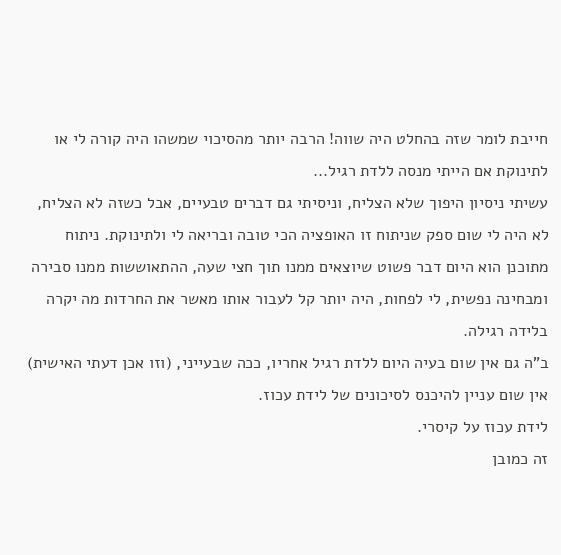חייבת לומר שזה בהחלט היה שווה! הרבה יותר מהסיכוי שמשהו היה קורה לי או לתינוקת אם הייתי מנסה ללדת רגיל...
עשיתי ניסיון היפוך שלא הצליח, וניסיתי גם דברים טבעיים, אבל כשזה לא הצליח, לא היה לי שום ספק שניתוח זו האופציה הכי טובה ובריאה לי ולתינוקת. ניתוח מתוכנן הוא היום דבר פשוט שיוצאים ממנו תוך חצי שעה, ההתאוששות ממנו סבירה ומבחינה נפשית, לי לפחות, היה יותר קל לעבור אותו מאשר את החרדות מה יקרה בלידה רגילה.
ב"ה גם אין שום בעיה היום ללדת רגיל אחריו, ככה שבעייני, (וזו אכן דעתי האישית) אין שום עניין להיכנס לסיכונים של לידת עכוז.
לידת עכוז על קיסרי.
זה כמובן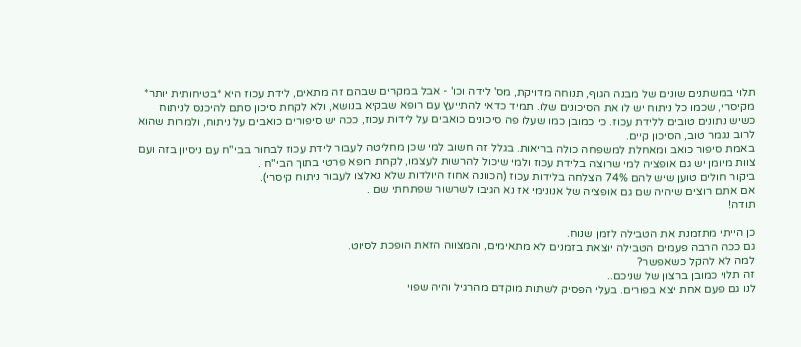תלוי במשתנים שונים של מבנה הגוף, תנוחה מדויקת, מס' לידה וכו' - אבל במקרים שבהם זה מתאים, לידת עכוז היא *בטיחותית יותר* מקיסרי, שכמו כל ניתוח יש לו את הסיכונים שלו. תמיד כדאי להתייעץ עם רופא שבקיא בנושא, ולא לקחת סיכון סתם להיכנס לניתוח כשיש נתונים טובים ללידת עכוז. כי כמובן כמו שעלו פה סיכונים כואבים על לידות עכוז, ככה יש סיפורים כואבים על ניתוח, ולמרות שהוא לרוב נגמר טוב, הסיכון קיים.
באמת סיפור כואב ומאחלת למשפחה כולה בריאות. בגלל זה חשוב למי שכן מחליטה לעבור לידת עכוז לבחור בבי"ח עם ניסיון בזה ועם צוות מיומן יש גם אופציה למי שרוצה בלידת עכוז ולמי שיכול להרשות לעצמו, לקחת רופא פרטי בתוך הבי"ח .
ביקור חולים טוען שיש להם 74% הצלחה בלידות עכוז (הכוונה אחוז היולדות שלא נאלצו לעבור ניתוח קיסרי).
אם אתם רוצים שיהיה שם גם אופציה של אנונימי אז נא הגיבו לשרשור שפתחתי שם .
תודה!

כן הייתי מתזמנת את הטבילה לזמן שנוח.
גם ככה הרבה פעמים הטבילה יוצאת בזמנים לא מתאימים, והמצווה הזאת הופכת לסיוט.
למה לא להקל כשאפשר?
זה תלוי כמובן ברצון של שניכם..
לנו גם פעם אחת יצא בפורים. בעלי הפסיק לשתות מוקדם מהרגיל והיה שפוי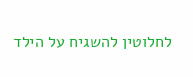לחלוטין להשגיח על הילד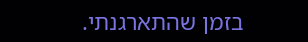בזמן שהתארגנתי.